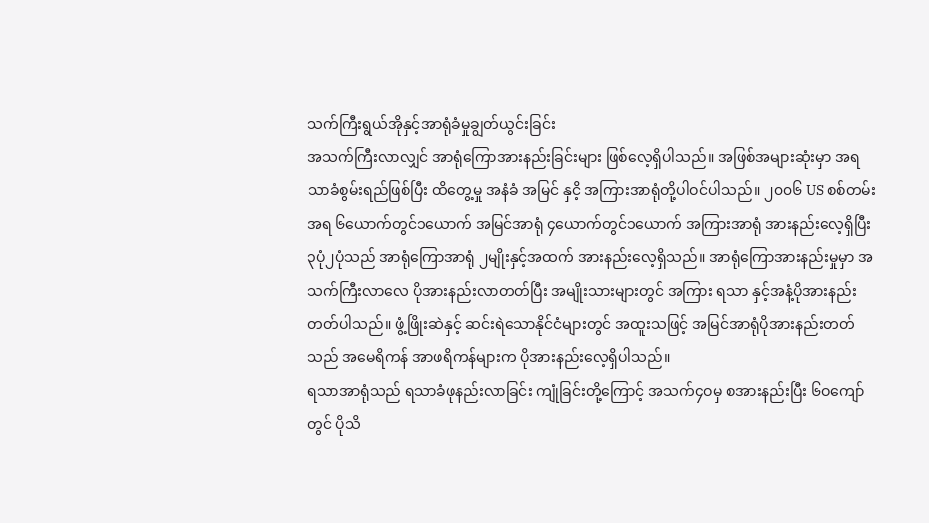သက်ကြီးရွယ်အိုနှင့်အာရုံခံမှုချွတ်ယွင်းခြင်း
အသက်ကြီးလာလျှင် အာရုံကြောအားနည်းခြင်းများ ဖြစ်လေ့ရှိပါသည်။ အဖြစ်အများဆုံးမှာ အရသာခံစွမ်းရည်ဖြစ်ပြီး ထိတွေ့မှု အနံခံ အမြင် နှငိ့ အကြားအာရုံတို့ပါဝင်ပါသည်။ ၂၀၀၆ US စစ်တမ်းအရ ၆ယောက်တွင်၁ယောက် အမြင်အာရုံ ၄ယောက်တွင်၁ယောက် အကြားအာရုံ အားနည်းလေ့ရှိပြီး ၃ပုံ၂ပုံသည် အာရုံကြောအာရုံ ၂မျိုးနှင့်အထက် အားနည်းလေ့ရှိသည်။ အာရုံကြောအားနည်းမှုမှာ အသက်ကြီးလာလေ ပိုအားနည်းလာတတ်ပြီး အမျိုးသားများတွင် အကြား ရသာ နှင့်အနံ့ပိုအားနည်းတတ်ပါသည်။ ဖွံ့ဖြိုးဆဲနှင့် ဆင်းရဲသောနိုင်ငံများတွင် အထူးသဖြင့် အမြင်အာရုံပိုအားနည်းတတ်သည် အမေရိကန် အာဖရိကန်များက ပိုအားနည်းလေ့ရှိပါသည်။
ရသာအာရုံသည် ရသာခံဖုနည်းလာခြင်း ကျုံခြင်းတို့ကြောင့် အသက်၄ဝမှ စအားနည်းပြီး ၆ဝကျော်တွင် ပိုသိ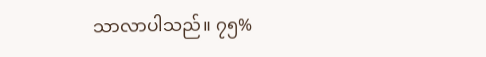သာလာပါသည်။ ၇၅%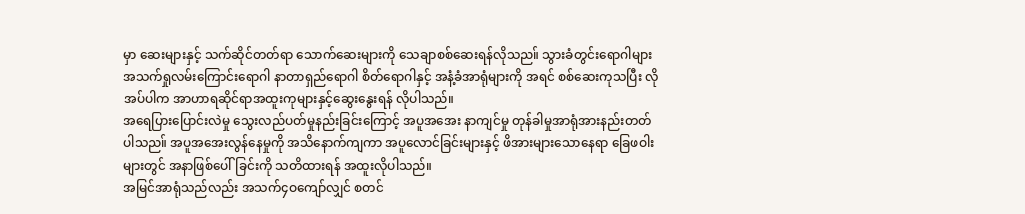မှာ ဆေးများနှင့် သက်ဆိုင်တတ်ရာ သောက်ဆေးများကို သေချာစစ်ဆေးရန်လိုသည။် သွားခံတွင်းရောဂါများ အသက်ရှုလမ်းကြောင်းရောဂါ နာတာရှည်ရောဂါ စိတ်ရောဂါနှင့် အနံ့ခံအာရုံများကို အရင် စစ်ဆေးကုသပြီး လိုအပ်ပါက အာဟာရဆိုင်ရာအထူးကုများနှင့်ဆွေးနွေးရန် လိုပါသည်။
အရေပြားပြောင်းလဲမှု သွေးလည်ပတ်မှုနည်းခြင်းကြောင့် အပူအအေး နာကျင်မှု တုန်ခါမှုအာရုံအားနည်းတတ်ပါသည။် အပူအအေးလွန်နေမှုကို အသိနောက်ကျကာ အပူလောင်ခြင်းများနှင့် ဖိအားများသောနေရာ ခြေဖဝါးများတွင် အနာဖြစ်ပေါ်ခြင်းကို သတိထားရန် အထူးလိုပါသည်။
အမြင်အာရုံသည်လည်း အသက်၄ဝကျော်လျှင် စတင်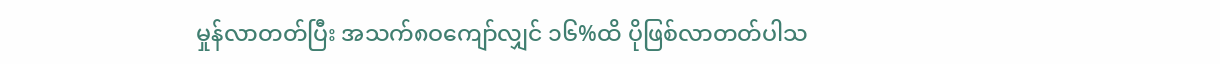မှုန်လာတတ်ပြီး အသက်၈ဝကျော်လျှင် ၁၆%ထိ ပိုဖြစ်လာတတ်ပါသ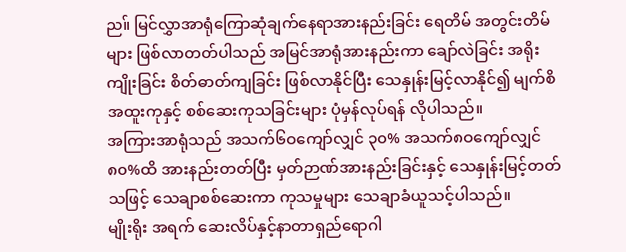ည။် မြင်လွှာအာရုံကြောဆုံချက်နေရာအားနည်းခြင်း ရေတိမ် အတွင်းတိမ်များ ဖြစ်လာတတ်ပါသည် အမြင်အာရုံအားနည်းကာ ချော်လဲခြင်း အရိုးကျိုးခြင်း စိတ်ဓာတ်ကျခြင်း ဖြစ်လာနိုင်ပြီး သေနှုန်းမြင့်လာနိုင်၍ မျက်စိအထူးကုနှင့် စစ်ဆေးကုသခြင်းများ ပုံမှန်လုပ်ရန် လိုပါသည်။
အကြားအာရုံသည် အသက်၆ဝကျော်လျှင် ၃၀% အသက်၈ဝကျော်လျှင် ၈၀%ထိ အားနည်းတတ်ပြီး မှတ်ဉာဏ်အားနည်းခြင်းနှင့် သေနှုန်းမြင့်တတ်သဖြင့် သေချာစစ်ဆေးကာ ကုသမှုများ သေချာခံယူသင့်ပါသည်။
မျိုးရိုး အရက် ဆေးလိပ်နှင့်နာတာရှည်ရောဂါ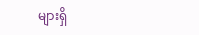များရှိ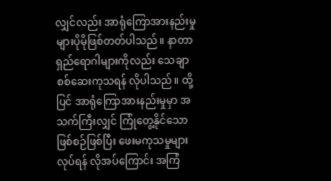လျှင်လည်း အာရုံကြောအားနည်းမှုများပိုမိုဖြစ်တတ်ပါသည်။ နာတာရှည်ရောဂါများကိုလည်း သေချာစစ်ဆေးကုသရန် လိုပါသည်။ ထို့ပြင် အာရုံကြောအားနည်းမှုမှာ အသက်ကြီးလျှင် ကြုံတွေ့နိုင်သော ဖြစ်စဉ်ဖြစ်ပြီး ဖေးမကုသမှုများ လုပ်ရန် လိုအပ်ကြောင်း အကြံ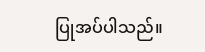ပြုအပ်ပါသည်။